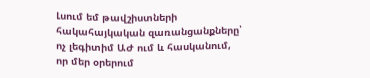Լսում եմ թավշիստների հակահայկական զառանցանքները՝ ոչ լեգիտիմ ԱԺ ում և հասկանում, որ մեր օրերում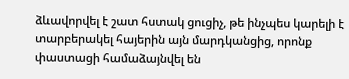ձևավորվել է շատ հստակ ցուցիչ, թե ինչպես կարելի է տարբերակել հայերին այն մարդկանցից, որոնք փաստացի համաձայնվել են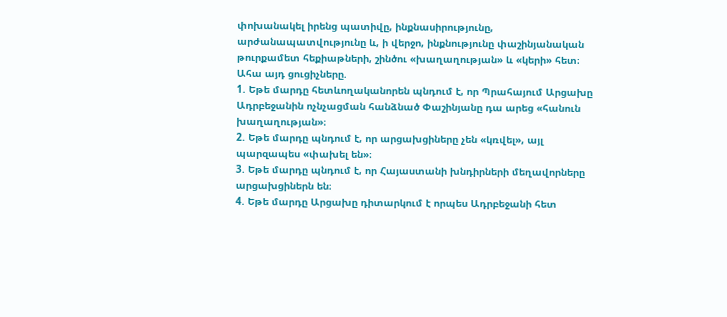փոխանակել իրենց պատիվը, ինքնասիրությունը, արժանապատվությունը և, ի վերջո, ինքնությունը փաշինյանական թուրքամետ հեքիաթների, շինծու «խաղաղության» և «կերի» հետ։
Ահա այդ ցուցիչները.
1. Եթե մարդը հետևողականորեն պնդում է, որ Պրահայում Արցախը Ադրբեջանին ոչնչացման հանձնած Փաշինյանը դա արեց «հանուն խաղաղության»։
2. Եթե մարդը պնդում է, որ արցախցիները չեն «կռվել», այլ պարզապես «փախել են»։
3. Եթե մարդը պնդում է, որ Հայաստանի խնդիրների մեղավորները արցախցիներն են։
4. Եթե մարդը Արցախը դիտարկում է որպես Ադրբեջանի հետ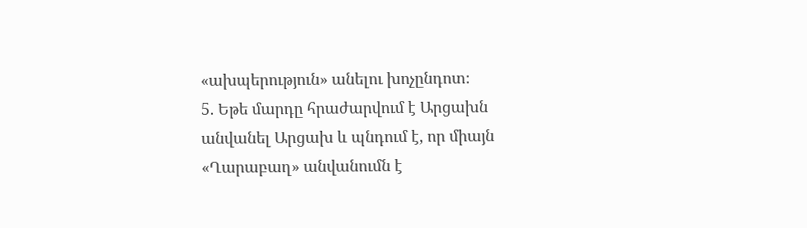«ախպերություն» անելու խոչընդոտ։
5. Եթե մարդը հրաժարվում է Արցախն անվանել Արցախ և պնդում է, որ միայն «Ղարաբաղ» անվանումն է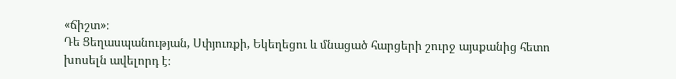«ճիշտ»։
Դե Ցեղասպանության, Սփյուռքի, Եկեղեցու և մնացած հարցերի շուրջ այսքանից հետո խոսելն ավելորդ է։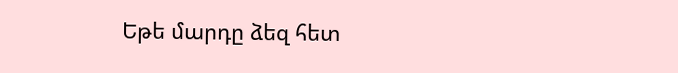Եթե մարդը ձեզ հետ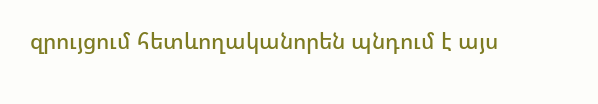զրույցում հետևողականորեն պնդում է այս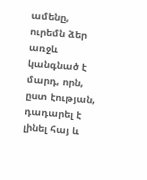ամենը, ուրեմն ձեր առջև կանգնած է մարդ, որն, ըստ էության, դադարել է լինել հայ և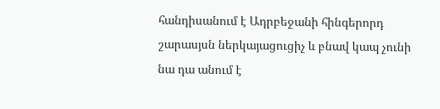հանդիսանում է Ադրբեջանի հինգերորդ շարասյսն ներկայացուցիչ և բնավ կապ չունի նա դա անում է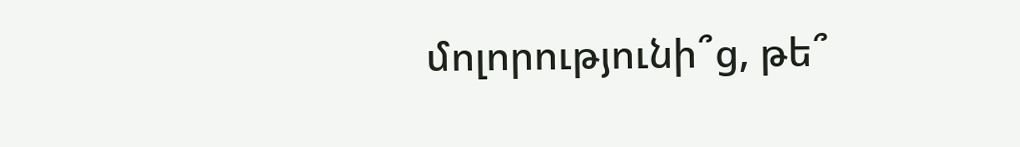մոլորությունի՞ց, թե՞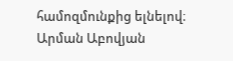համոզմունքից ելնելով։
Արման Աբովյան